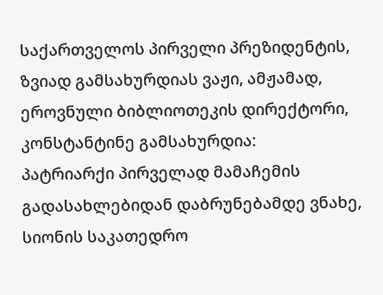საქართველოს პირველი პრეზიდენტის, ზვიად გამსახურდიას ვაჟი, ამჟამად, ეროვნული ბიბლიოთეკის დირექტორი, კონსტანტინე გამსახურდია:
პატრიარქი პირველად მამაჩემის გადასახლებიდან დაბრუნებამდე ვნახე, სიონის საკათედრო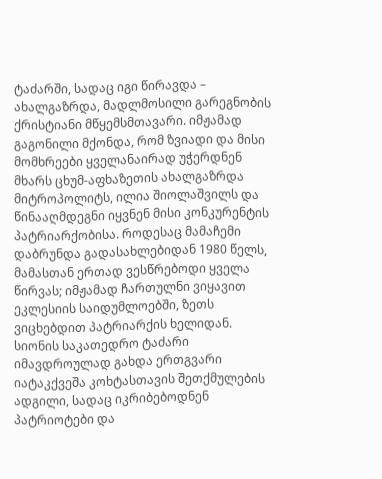ტაძარში, სადაც იგი წირავდა – ახალგაზრდა, მადლმოსილი გარეგნობის ქრისტიანი მწყემსმთავარი. იმჟამად გაგონილი მქონდა, რომ ზვიადი და მისი მომხრეები ყველანაირად უჭერდნენ მხარს ცხუმ-აფხაზეთის ახალგაზრდა მიტროპოლიტს, ილია შიოლაშვილს და წინააღმდეგნი იყვნენ მისი კონკურენტის პატრიარქობისა. როდესაც მამაჩემი დაბრუნდა გადასახლებიდან 1980 წელს, მამასთან ერთად ვესწრებოდი ყველა წირვას; იმჟამად ჩართულნი ვიყავით ეკლესიის საიდუმლოებში, ზეთს ვიცხებდით პატრიარქის ხელიდან. სიონის საკათედრო ტაძარი იმავდროულად გახდა ერთგვარი იატაკქვეშა კოხტასთავის შეთქმულების ადგილი, სადაც იკრიბებოდნენ პატრიოტები და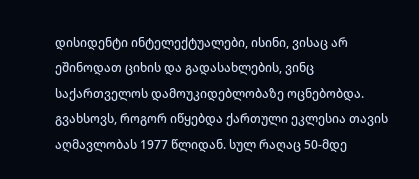დისიდენტი ინტელექტუალები, ისინი, ვისაც არ ეშინოდათ ციხის და გადასახლების, ვინც საქართველოს დამოუკიდებლობაზე ოცნებობდა.
გვახსოვს, როგორ იწყებდა ქართული ეკლესია თავის აღმავლობას 1977 წლიდან. სულ რაღაც 50-მდე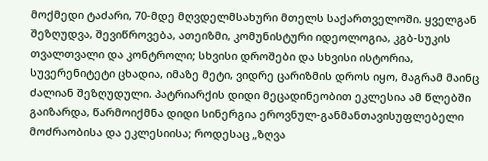მოქმედი ტაძარი, 70-მდე მღვდელმსახური მთელს საქართველოში. ყველგან შეზღუდვა, შევიწროვება, ათეიზმი, კომუნისტური იდეოლოგია, კგბ-სუკის თვალთვალი და კონტროლი; სხვისი დროშები და სხვისი ისტორია, სუვერენიტეტი ცხადია, იმაზე მეტი, ვიდრე ცარიზმის დროს იყო, მაგრამ მაინც ძალიან შეზღუდული. პატრიარქის დიდი მეცადინეობით ეკლესია ამ წლებში გაიზარდა, წარმოიქმნა დიდი სინერგია ეროვნულ-განმანთავისუფლებელი მოძრაობისა და ეკლესიისა; როდესაც „ზღვა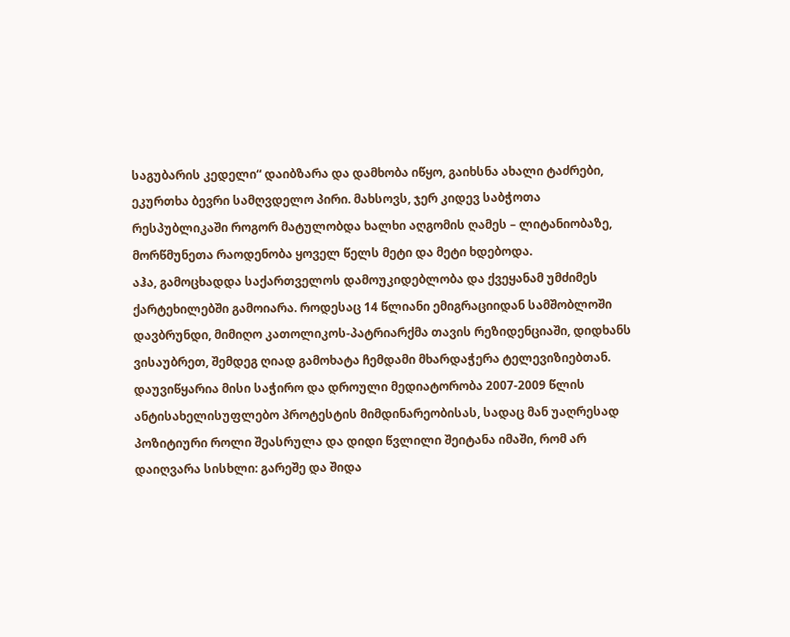საგუბარის კედელი“ დაიბზარა და დამხობა იწყო, გაიხსნა ახალი ტაძრები, ეკურთხა ბევრი სამღვდელო პირი. მახსოვს, ჯერ კიდევ საბჭოთა რესპუბლიკაში როგორ მატულობდა ხალხი აღგომის ღამეს – ლიტანიობაზე, მორწმუნეთა რაოდენობა ყოველ წელს მეტი და მეტი ხდებოდა.
აჰა, გამოცხადდა საქართველოს დამოუკიდებლობა და ქვეყანამ უმძიმეს ქარტეხილებში გამოიარა. როდესაც 14 წლიანი ემიგრაციიდან სამშობლოში დავბრუნდი, მიმიღო კათოლიკოს-პატრიარქმა თავის რეზიდენციაში, დიდხანს ვისაუბრეთ, შემდეგ ღიად გამოხატა ჩემდამი მხარდაჭერა ტელევიზიებთან. დაუვიწყარია მისი საჭირო და დროული მედიატორობა 2007-2009 წლის ანტისახელისუფლებო პროტესტის მიმდინარეობისას, სადაც მან უაღრესად პოზიტიური როლი შეასრულა და დიდი წვლილი შეიტანა იმაში, რომ არ დაიღვარა სისხლი: გარეშე და შიდა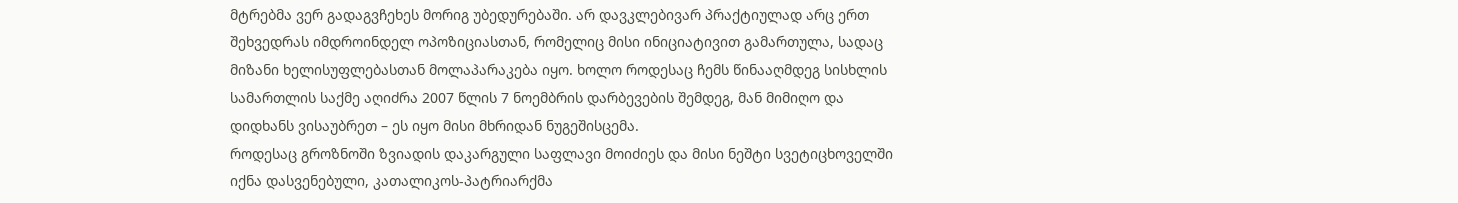მტრებმა ვერ გადაგვჩეხეს მორიგ უბედურებაში. არ დავკლებივარ პრაქტიულად არც ერთ შეხვედრას იმდროინდელ ოპოზიციასთან, რომელიც მისი ინიციატივით გამართულა, სადაც მიზანი ხელისუფლებასთან მოლაპარაკება იყო. ხოლო როდესაც ჩემს წინააღმდეგ სისხლის სამართლის საქმე აღიძრა 2007 წლის 7 ნოემბრის დარბევების შემდეგ, მან მიმიღო და დიდხანს ვისაუბრეთ – ეს იყო მისი მხრიდან ნუგეშისცემა.
როდესაც გროზნოში ზვიადის დაკარგული საფლავი მოიძიეს და მისი ნეშტი სვეტიცხოველში იქნა დასვენებული, კათალიკოს-პატრიარქმა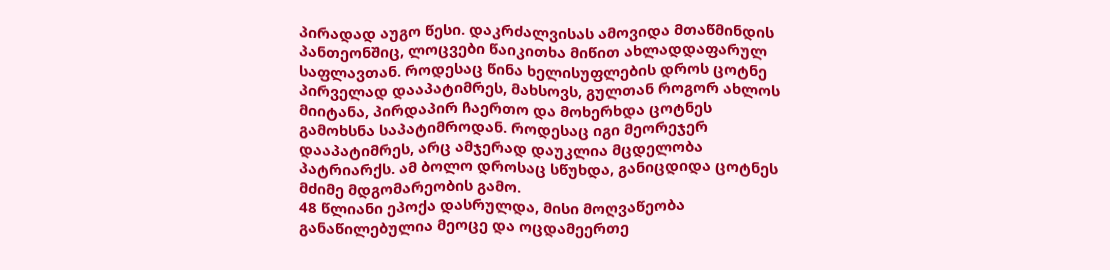პირადად აუგო წესი. დაკრძალვისას ამოვიდა მთაწმინდის პანთეონშიც, ლოცვები წაიკითხა მიწით ახლადდაფარულ საფლავთან. როდესაც წინა ხელისუფლების დროს ცოტნე პირველად დააპატიმრეს, მახსოვს, გულთან როგორ ახლოს მიიტანა, პირდაპირ ჩაერთო და მოხერხდა ცოტნეს გამოხსნა საპატიმროდან. როდესაც იგი მეორეჯერ დააპატიმრეს, არც ამჯერად დაუკლია მცდელობა პატრიარქს. ამ ბოლო დროსაც სწუხდა, განიცდიდა ცოტნეს მძიმე მდგომარეობის გამო.
48 წლიანი ეპოქა დასრულდა, მისი მოღვაწეობა განაწილებულია მეოცე და ოცდამეერთე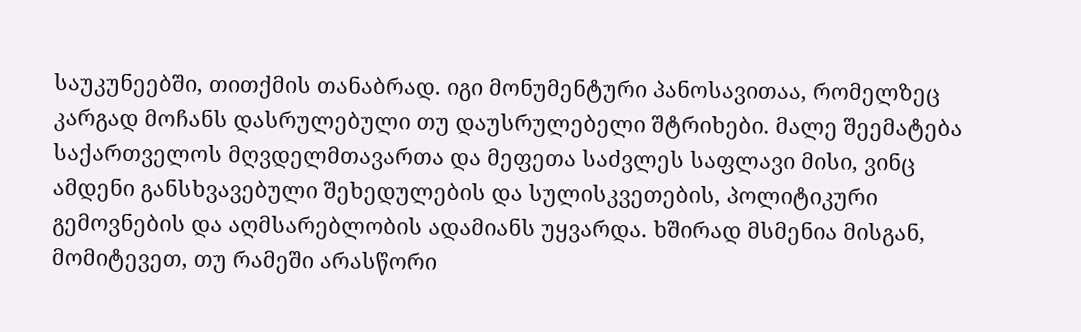საუკუნეებში, თითქმის თანაბრად. იგი მონუმენტური პანოსავითაა, რომელზეც კარგად მოჩანს დასრულებული თუ დაუსრულებელი შტრიხები. მალე შეემატება საქართველოს მღვდელმთავართა და მეფეთა საძვლეს საფლავი მისი, ვინც ამდენი განსხვავებული შეხედულების და სულისკვეთების, პოლიტიკური გემოვნების და აღმსარებლობის ადამიანს უყვარდა. ხშირად მსმენია მისგან, მომიტევეთ, თუ რამეში არასწორი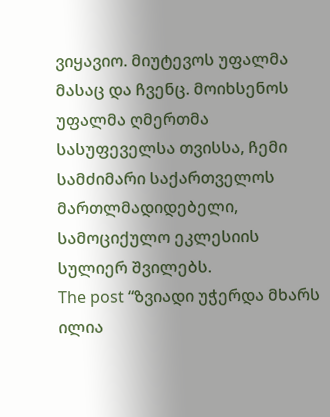ვიყავიო. მიუტევოს უფალმა მასაც და ჩვენც. მოიხსენოს უფალმა ღმერთმა სასუფეველსა თვისსა, ჩემი სამძიმარი საქართველოს მართლმადიდებელი, სამოციქულო ეკლესიის სულიერ შვილებს.
The post “ზვიადი უჭერდა მხარს ილია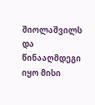შიოლაშვილს და წინააღმდეგი იყო მისი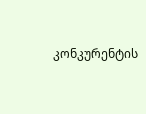კონკურენტის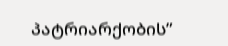პატრიარქობის”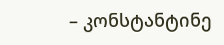– კონსტანტინე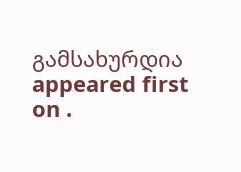გამსახურდია appeared first on .